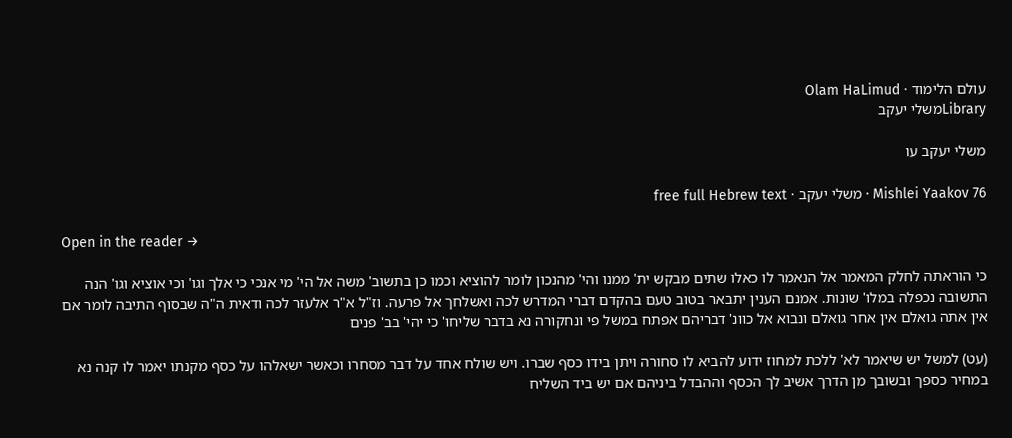עולם הלימוד · Olam HaLimud
Libraryמשלי יעקב

משלי יעקב עו

Mishlei Yaakov 76 · משלי יעקב · free full Hebrew text

Open in the reader →

כי הוראתה לחלק המאמר אל הנאמר לו כאלו שתים מבקש ית' ממנו והי' מהנכון לומר להוציא וכמו כן בתשוב' משה אל הי' מי אנכי כי אלך וגו' וכי אוציא וגו' הנה התשובה נכפלה במלו' שונות. אמנם הענין יתבאר בטוב טעם בהקדם דברי המדרש לכה ואשלחך אל פרעה. וז"ל א"ר אלעזר לכה ודאית ה"ה שבסוף התיבה לומר אם אין אתה גואלם אין אחר גואלם ונבוא אל כוונ' דבריהם אפתח במשל פי ונחקורה נא בדבר שליחו' כי יהי' בב' פנים

(עט) למשל יש שיאמר לא' ללכת למחוז ידוע להביא לו סחורה ויתן בידו כסף שברו. ויש שולח אחד על דבר מסחרו וכאשר ישאלהו על כסף מקנתו יאמר לו קנה נא במחיר כספך ובשובך מן הדרך אשיב לך הכסף וההבדל ביניהם אם יש ביד השליח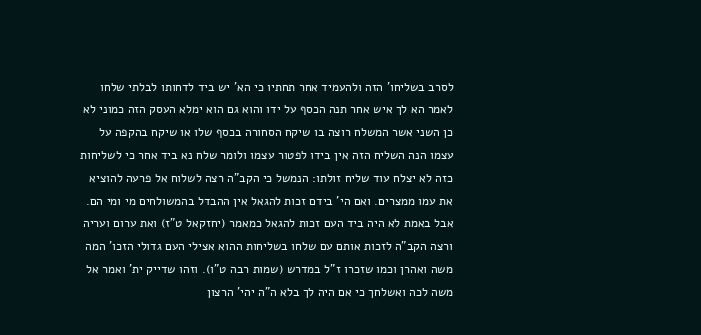לסרב בשליחו' הזה ולהעמיד אחר תחתיו כי הא' יש ביד לדחותו לבלתי שלחו לאמר הא לך איש אחר תנה הכסף על ידו והוא גם הוא ימלא העסק הזה כמוני לא כן השני אשר המשלח רוצה בו שיקח הסחורה בכסף שלו או שיקח בהקפה על עצמו הנה השליח הזה אין בידו לפטור עצמו ולומר שלח נא ביד אחר כי לשליחות כזה לא יצלח עוד שליח זולתו: הנמשל כי הקב"ה רצה לשלוח אל פרעה להוציא את עמו ממצרים. ואם הי' בידם זכות להגאל אין ההבדל בהמשולחים מי ומי הם. אבל באמת לא היה ביד העם זכות להגאל כמאמר (יחזקאל ט"ז) ואת ערום ועריה ורצה הקב"ה לזכות אותם עם שלחו בשליחות ההוא אצילי העם גדולי הזכו' המה משה ואהרן וכמו שזכרו ז"ל במדרש (שמות רבה ט"ו). וזהו שדייק ית' ואמר אל משה לכה ואשלחך כי אם היה לך בלא ה"ה יהי' הרצון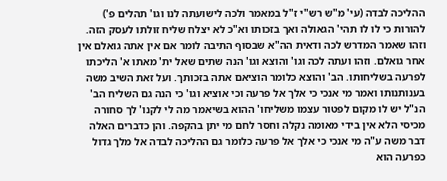ההליכה לבדה (עי' מ"ש רש"י ז"ל במאמר ולכה לישועתה לנו וגו' תהלים פ') להורות כי לו לו תהי' הגאולה ואך בזכותו וא"כ לא יצלח שליח זולתו לעסק הזה. וזהו שאמר המדרש לכה ודאית הה"א שבסוף התיבה לומר אם אין אתה גואלם אין אחר גואלם. וזהו ועתה לכה וגו' והוצא וגו' הנה שתים שאל ית' מאתו א' הליכתו לפרעה בשליחותו. הב' והוצא כלומר הוציאם אתה בזכותך. ועל זאת השיב משה בענותנותו ואמר מי אנכי כי אלך אל פרעה וכי אוציא וגו' כי הנה גם השליח הב' הנ"ל יש לו מקום לפטור עצמו משליחו' ההוא בשיאמר מה לי לקנו' לך סחורה מכיסי הלא אין בידי מאומה נקלה וחסר לחם מי יתן בהקפה. והן כדברים האלה דבר משה ע"ה מי אנכי כי אלך אל פרעה כלומר גם ההליכה לבדה אל מלך גדול כפרעה הוא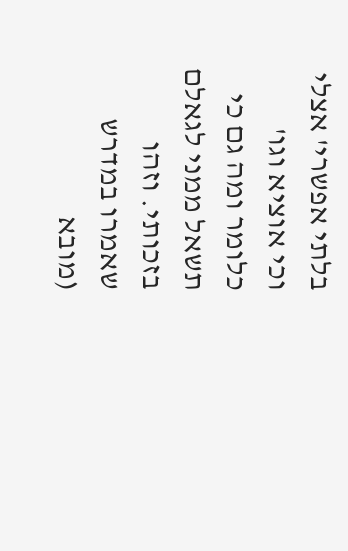בלתי אפשרי' אצלי וכי אוציא וגו' כלומר ומה גם כי תשאל ממני לגאלם בזכותי. וזהו שאמרו במדרש (מובא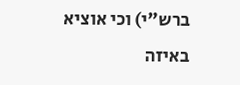ברש"י) וכי אוציא באיזה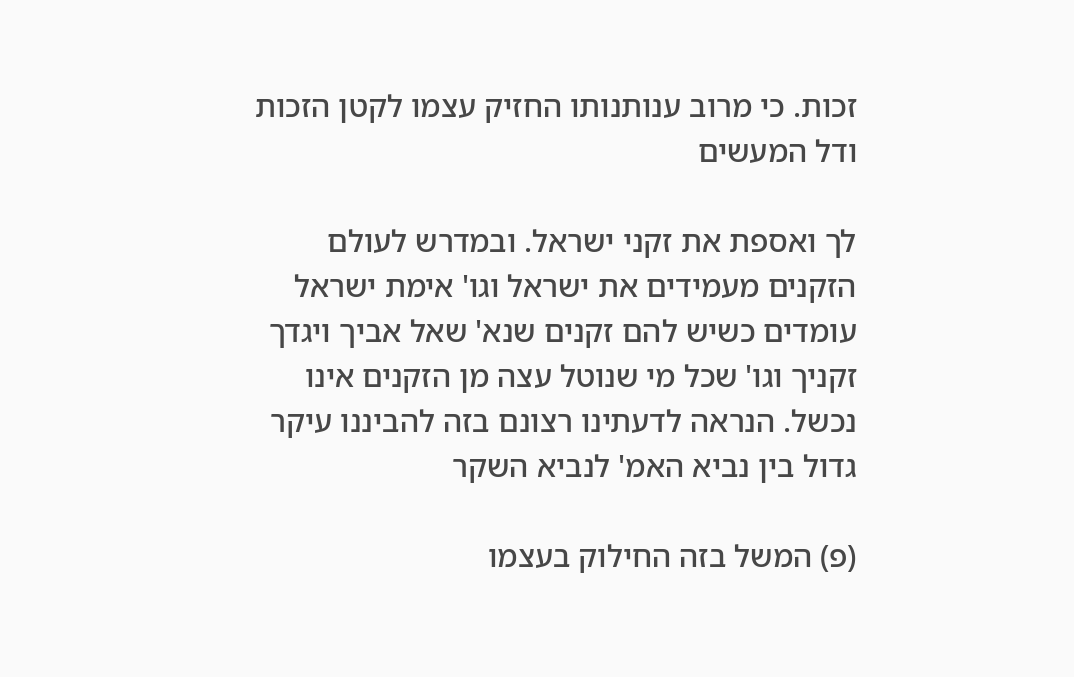זכות. כי מרוב ענותנותו החזיק עצמו לקטן הזכות ודל המעשים

לך ואספת את זקני ישראל. ובמדרש לעולם הזקנים מעמידים את ישראל וגו' אימת ישראל עומדים כשיש להם זקנים שנא' שאל אביך ויגדך זקניך וגו' שכל מי שנוטל עצה מן הזקנים אינו נכשל. הנראה לדעתינו רצונם בזה להביננו עיקר גדול בין נביא האמ' לנביא השקר

(פ) המשל בזה החילוק בעצמו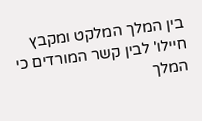בין המלך המלקט ומקבץ חיילו' לבין קשר המורדים כי המלך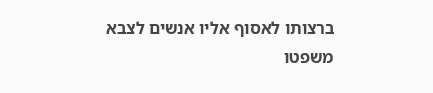ברצותו לאסוף אליו אנשים לצבא משפטו